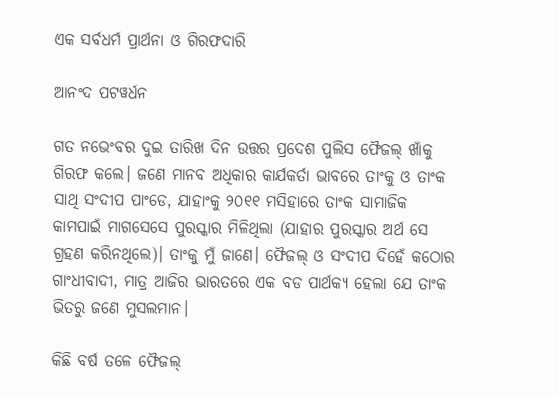ଏକ ସର୍ବଧର୍ମ ପ୍ରାର୍ଥନା ଓ ଗିରଫଦାରି

ଆନଂଦ ପଟୱର୍ଧନ

ଗତ ନଭେଂବର ଦୁଇ ତାରିଖ ଦିନ ଉତ୍ତର ପ୍ରଦେଶ ପୁଲିସ ଫୈଜଲ୍ ଖାଁକୁ ଗିରଫ କଲେ। ଜଣେ ମାନବ ଅଧିକାର କାର୍ଯକର୍ତା ଭାବରେ ତାଂକୁ ଓ ତାଂକ ସାଥି ସଂଦୀପ ପାଂଡେ, ଯାହାଂକୁ ୨୦୧୧ ମସିହାରେ ତାଂକ ସାମାଜିକ କାମପାଇଁ ମାଗସେସେ ପୁରସ୍କାର ମିଳିଥିଲା (ଯାହାର ପୁରସ୍କାର ଅର୍ଥ ସେ ଗ୍ରହଣ କରିନଥିଲେ)। ତାଂକୁ ମୁଁ ଜାଣେ। ଫୈଜଲ୍ ଓ ସଂଦୀପ ଦିହେଁ କଠୋର ଗାଂଧୀବାଦୀ, ମାତ୍ର ଆଜିର ଭାରତରେ ଏକ ବଡ ପାର୍ଥକ୍ୟ ହେଲା ଯେ ତାଂକ ଭିତରୁ ଜଣେ ମୁସଲମାନ।

କିଛି ବର୍ଷ ତଳେ ଫୈଜଲ୍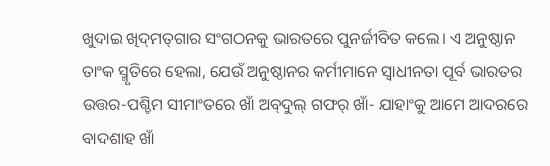ଖୁଦାଇ ଖିଦ୍‌ମତ୍‌ଗାର ସଂଗଠନକୁ ଭାରତରେ ପୁନର୍ଜୀବିତ କଲେ। ଏ ଅନୁଷ୍ଠାନ ତାଂକ ସ୍ମୃତିରେ ହେଲା, ଯେଉଁ ଅନୁଷ୍ଠାନର କର୍ମୀମାନେ ସ୍ବାଧୀନତା ପୂର୍ବ ଭାରତର ଉତ୍ତର-ପଶ୍ଚିମ ସୀମାଂତରେ ଖାଁ ଅବ୍‌ଦୁଲ୍ ଗଫର୍ ଖାଁ- ଯାହାଂକୁ ଆମେ ଆଦରରେ ବାଦଶାହ ଖାଁ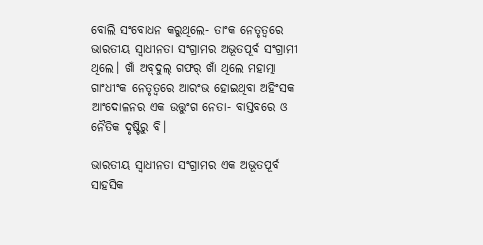ବୋଲି ସଂବୋଧନ କରୁଥିଲେ- ତାଂକ ନେତୃତ୍ବରେ ଭାରତୀୟ ସ୍ବାଧୀନତା ସଂଗ୍ରାମର ଅଭୂତପୂର୍ବ ସଂଗ୍ରାମୀ ଥିଲେ। ଖାଁ ଅବ୍‌ଦୁଲ୍ ଗଫର୍ ଖାଁ ଥିଲେ ମହାତ୍ମା ଗାଂଧୀଂକ ନେତୃତ୍ବରେ ଆରଂଭ ହୋଇଥିବା ଅହିଂସକ ଆଂଦୋଳନର ଏକ ଉତ୍ତୁଂଗ ନେତା- ବାସ୍ତବରେ ଓ ନୈତିକ ଦୃଷ୍ଟିରୁ ବି।

ଭାରତୀୟ ସ୍ବାଧୀନତା ସଂଗ୍ରାମର ଏକ ଅଭୂତପୂର୍ବ ସାହସିକ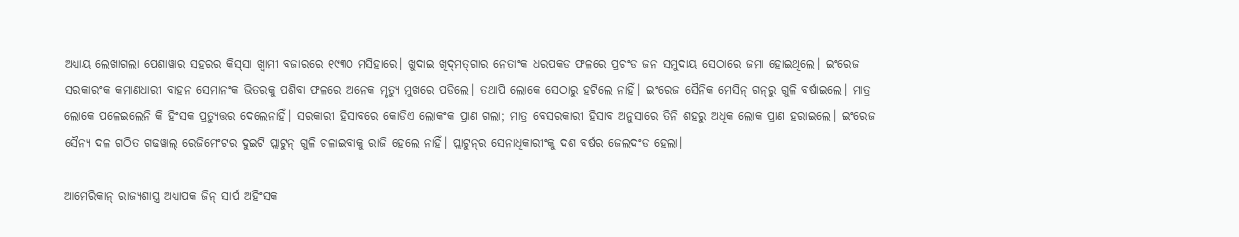ଅଧ୍ୟାୟ ଲେଖାଗଲା ପେଶାୱାର ସହରର କିସ୍‌ସା ଖ୍ବାମୀ ବଜାରରେ ୧୯୩୦ ମସିହାରେ। ଖୁଦାଇ ଖିଦ୍‌ମତ୍‌ଗାର ନେତାଂକ ଧରପକଡ ଫଳରେ ପ୍ରଚଂଡ ଜନ ସମୁଦାୟ ସେଠାରେ ଜମା ହୋଇଥିଲେ। ଇଂରେଜ ସରକାରଂକ କମାଣଧାରୀ ବାହନ ସେମାନଂକ ଭିତରକୁ ପଶିବା ଫଳରେ ଅନେକ ମୃତ୍ୟୁ ମୁଖରେ ପଡିଲେ। ତଥାପି ଲୋକେ ସେଠାରୁ ହଟିଲେ ନାହିଁ। ଇଂରେଜ ସୈନିକ ମେସିନ୍‌ ଗନ୍‌ରୁ ଗୁଳି ବର୍ଷାଇଲେ। ମାତ୍ର ଲୋକେ ପଳେଇଲେନି କି ହିଂସକ ପ୍ରତ୍ୟୁତ୍ତର ଦେଲେନାହିଁ। ସରକାରୀ ହିସାବରେ କୋଡିଏ ଲୋକଂକ ପ୍ରାଣ ଗଲା; ମାତ୍ର ବେସରକାରୀ ହିସାବ ଅନୁସାରେ ତିନି ଶହରୁ ଅଧିକ ଲୋକ ପ୍ରାଣ ହରାଇଲେ। ଇଂରେଜ ସୈନ୍ୟ ଦଳ ଗଠିତ ଗଢୱାଲ୍ ରେଜିମେଂଟର ଦୁଇଟି ପ୍ଲାଟୁନ୍ ଗୁଳି ଚଳାଇବାକୁ ରାଜି ହେଲେ ନାହିଁ। ପ୍ଲାଟୁନ୍‌ର ସେନାଧିକାରୀଂକୁ ଦଶ ବର୍ଷର ଜେଲଦଂଡ ହେଲା।

ଆମେରିକାନ୍ ରାଜ୍ୟଶାସ୍ତ୍ର ଅଧ୍ୟାପକ ଜିନ୍ ସାର୍ପ ଅହିଂସକ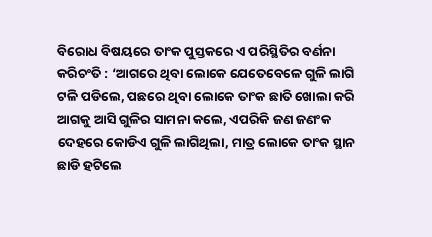ବିରୋଧ ବିଷୟରେ ତାଂକ ପୁସ୍ତକରେ ଏ ପରିସ୍ଥିତିର ବର୍ଣନା କରିଚଂତି : ‘ଆଗରେ ଥିବା ଲୋକେ ଯେତେବେଳେ ଗୁଳି ଲାଗି ଟଳି ପଡିଲେ, ପଛରେ ଥିବା ଲୋକେ ତାଂକ ଛାତି ଖୋଲା କରି ଆଗକୁ ଆସି ଗୁଳିର ସାମନା କଲେ, ଏପରିକି ଜଣ ଜଣଂକ ଦେହରେ କୋଡିଏ ଗୁଳି ଲାଗିଥିଲା, ମାତ୍ର ଲୋକେ ତାଂକ ସ୍ଥାନ ଛାଡି ହଟିଲେ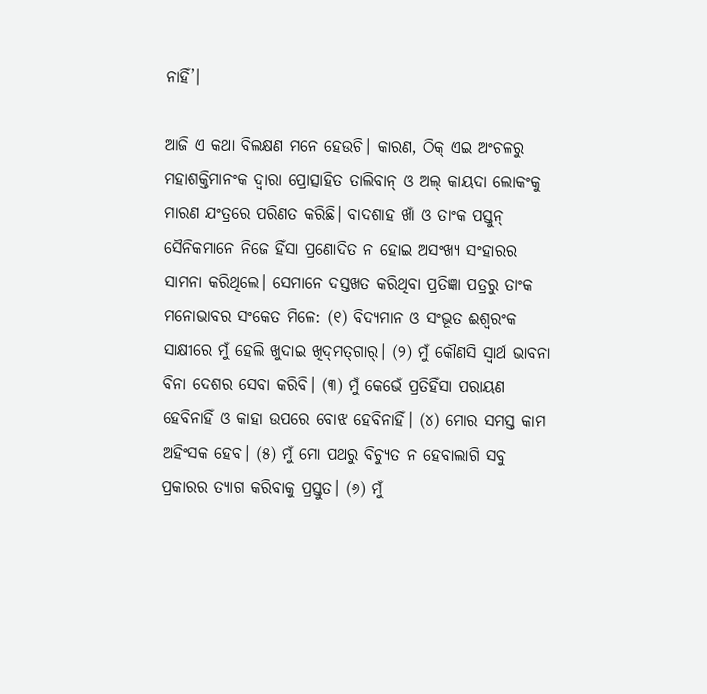ନାହିଁ’।

ଆଜି ଏ କଥା ବିଲକ୍ଷଣ ମନେ ହେଉଚି। କାରଣ, ଠିକ୍ ଏଇ ଅଂଚଳରୁ ମହାଶକ୍ତିମାନଂକ ଦ୍ବାରା ପ୍ରୋତ୍ସାହିତ ତାଲିବାନ୍ ଓ ଅଲ୍ କାୟଦା ଲୋକଂକୁ ମାରଣ ଯଂତ୍ରରେ ପରିଣତ କରିଛି। ବାଦଶାହ ଖାଁ ଓ ତାଂକ ପସ୍ତୁନ୍‌ ସୈନିକମାନେ ନିଜେ ହିଁସା ପ୍ରଣୋଦିତ ନ ହୋଇ ଅସଂଖ୍ୟ ସଂହାରର ସାମନା କରିଥିଲେ। ସେମାନେ ଦସ୍ତଖତ କରିଥିବା ପ୍ରତିଜ୍ଞା ପତ୍ରରୁ ତାଂକ ମନୋଭାବର ସଂକେତ ମିଳେ: (୧) ବିଦ୍ୟମାନ ଓ ସଂଭୂତ ଈଶ୍ବରଂକ ସାକ୍ଷୀରେ ମୁଁ ହେଲି ଖୁଦାଇ ଖିଦ୍‌ମତ୍‌ଗାର୍। (୨) ମୁଁ କୌଣସି ସ୍ବାର୍ଥ ଭାବନା ବିନା ଦେଶର ସେବା କରିବି। (୩) ମୁଁ କେଭେଁ ପ୍ରତିହିଁସା ପରାୟଣ ହେବିନାହିଁ ଓ କାହା ଉପରେ ବୋଝ ହେବିନାହିଁ। (୪) ମୋର ସମସ୍ତ କାମ ଅହିଂସକ ହେବ। (୫) ମୁଁ ମୋ ପଥରୁ ବିଚ୍ୟୁତ ନ ହେବାଲାଗି ସବୁ ପ୍ରକାରର ତ୍ୟାଗ କରିବାକୁ ପ୍ରସ୍ତୁତ। (୬) ମୁଁ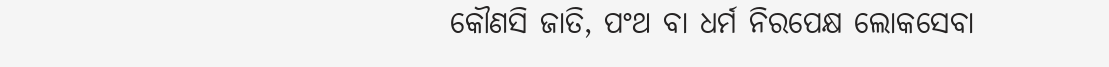କୌଣସି ଜାତି, ପଂଥ ବା ଧର୍ମ ନିରପେକ୍ଷ ଲୋକସେବା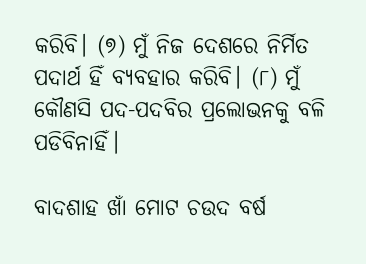କରିବି। (୭) ମୁଁ ନିଜ ଦେଶରେ ନିର୍ମିତ ପଦାର୍ଥ ହିଁ ବ୍ୟବହାର କରିବି। (୮) ମୁଁ କୌଣସି ପଦ-ପଦବିର ପ୍ରଲୋଭନକୁ ବଳି ପଡିବିନାହିଁ।

ବାଦଶାହ ଖାଁ ମୋଟ ଚଉଦ ବର୍ଷ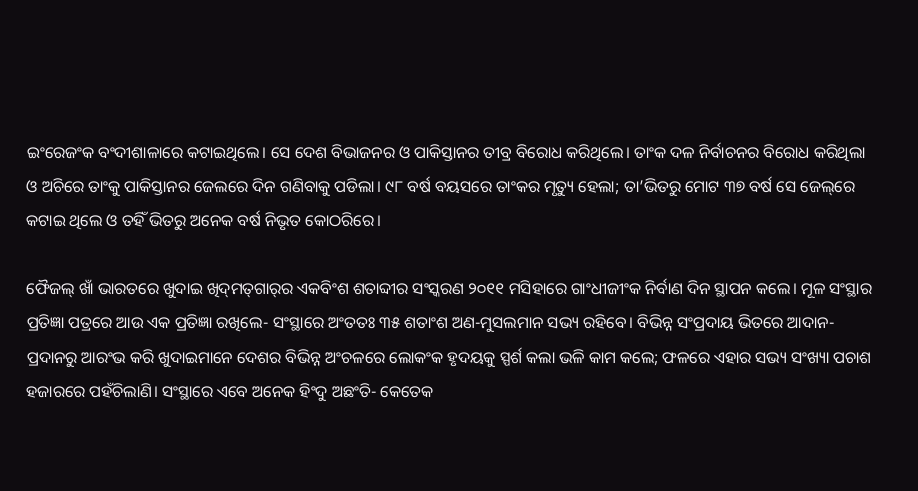ଇଂରେଜଂକ ବଂଦୀଶାଳାରେ କଟାଇଥିଲେ। ସେ ଦେଶ ବିଭାଜନର ଓ ପାକିସ୍ତାନର ତୀବ୍ର ବିରୋଧ କରିଥିଲେ। ତାଂକ ଦଳ ନିର୍ବାଚନର ବିରୋଧ କରିଥିଲା ଓ ଅଚିରେ ତାଂକୁ ପାକିସ୍ତାନର ଜେଲରେ ଦିନ ଗଣିବାକୁ ପଡିଲା। ୯୮ ବର୍ଷ ବୟସରେ ତାଂକର ମୃତ୍ୟୁ ହେଲା; ତା’ଭିତରୁ ମୋଟ ୩୭ ବର୍ଷ ସେ ଜେଲ୍‌ରେ କଟାଇ ଥିଲେ ଓ ତହିଁ ଭିତରୁ ଅନେକ ବର୍ଷ ନିଭୃତ କୋଠରିରେ।

ଫୈଜଲ୍ ଖାଁ ଭାରତରେ ଖୁଦାଇ ଖିଦ୍‌ମତ୍‌ଗାର୍‌ର ଏକବିଂଶ ଶତାବ୍ଦୀର ସଂସ୍କରଣ ୨୦୧୧ ମସିହାରେ ଗାଂଧୀଜୀଂକ ନିର୍ବାଣ ଦିନ ସ୍ଥାପନ କଲେ। ମୂଳ ସଂସ୍ଥାର ପ୍ରତିଜ୍ଞା ପତ୍ରରେ ଆଉ ଏକ ପ୍ରତିଜ୍ଞା ରଖିଲେ- ସଂସ୍ଥାରେ ଅଂତତଃ ୩୫ ଶତାଂଶ ଅଣ-ମୁସଲମାନ ସଭ୍ୟ ରହିବେ। ବିଭିନ୍ନ ସଂପ୍ରଦାୟ ଭିତରେ ଆଦାନ-ପ୍ରଦାନରୁ ଆରଂଭ କରି ଖୁଦାଇମାନେ ଦେଶର ବିଭିନ୍ନ ଅଂଚଳରେ ଲୋକଂକ ହୃଦୟକୁ ସ୍ପର୍ଶ କଲା ଭଳି କାମ କଲେ; ଫଳରେ ଏହାର ସଭ୍ୟ ସଂଖ୍ୟା ପଚାଶ ହଜାରରେ ପହଁଚିଲାଣି। ସଂସ୍ଥାରେ ଏବେ ଅନେକ ହିଂଦୁ ଅଛଂତି- କେତେକ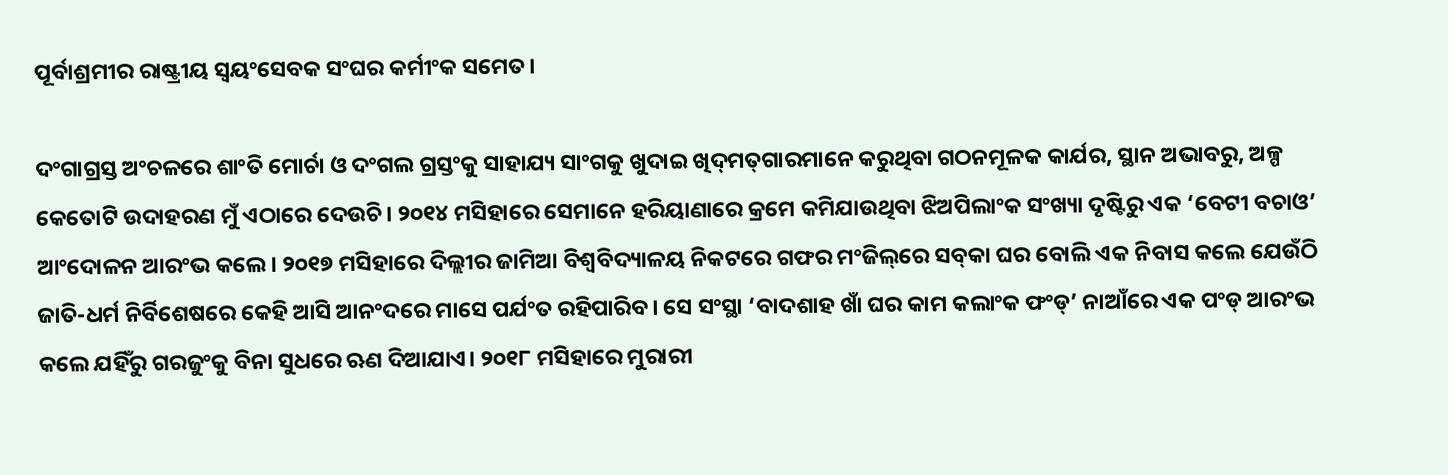ପୂର୍ବାଶ୍ରମୀର ରାଷ୍ଟ୍ରୀୟ ସ୍ବୟଂସେବକ ସଂଘର କର୍ମୀଂକ ସମେତ।

ଦଂଗାଗ୍ରସ୍ତ ଅଂଚଳରେ ଶାଂତି ମୋର୍ଚା ଓ ଦଂଗଲ ଗ୍ରସ୍ତଂକୁ ସାହାଯ୍ୟ ସାଂଗକୁ ଖୁଦାଇ ଖିଦ୍‌ମତ୍‌ଗାରମାନେ କରୁଥିବା ଗଠନମୂଳକ କାର୍ଯର, ସ୍ଥାନ ଅଭାବରୁ, ଅଳ୍ପ କେତୋଟି ଉଦାହରଣ ମୁଁ ଏଠାରେ ଦେଉଚି। ୨୦୧୪ ମସିହାରେ ସେମାନେ ହରିୟାଣାରେ କ୍ରମେ କମିଯାଉଥିବା ଝିଅପିଲାଂକ ସଂଖ୍ୟା ଦୃଷ୍ଟିରୁ ଏକ ‘ବେଟୀ ବଚାଓ’ ଆଂଦୋଳନ ଆରଂଭ କଲେ। ୨୦୧୭ ମସିହାରେ ଦିଲ୍ଲୀର ଜାମିଆ ବିଶ୍ବବିଦ୍ୟାଳୟ ନିକଟରେ ଗଫର ମଂଜିଲ୍‌ରେ ସବ୍‌କା ଘର ବୋଲି ଏକ ନିବାସ କଲେ ଯେଉଁଠି ଜାତି-ଧର୍ମ ନିର୍ବିଶେଷରେ କେହି ଆସି ଆନଂଦରେ ମାସେ ପର୍ଯଂତ ରହିପାରିବ। ସେ ସଂସ୍ଥା ‘ବାଦଶାହ ଖାଁ ଘର କାମ କଲାଂକ ଫଂଡ୍’ ନାଆଁରେ ଏକ ପଂଡ୍ ଆରଂଭ କଲେ ଯହିଁରୁ ଗରଜୁଂକୁ ବିନା ସୁଧରେ ଋଣ ଦିଆଯାଏ। ୨୦୧୮ ମସିହାରେ ମୁରାରୀ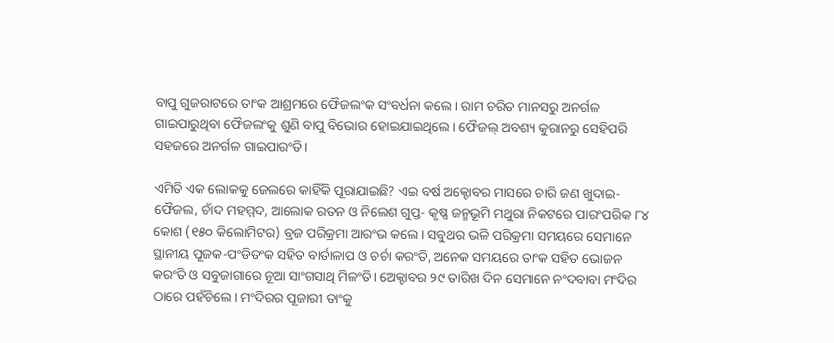ବାପୁ ଗୁଜରାଟରେ ତାଂକ ଆଶ୍ରମରେ ଫୈଜଲଂକ ସଂବର୍ଧନା କଲେ। ରାମ ଚରିତ ମାନସରୁ ଅନର୍ଗଳ ଗାଇପାରୁଥିବା ଫୈଜଲଂକୁ ଶୁଣି ବାପୁ ବିଭୋର ହୋଇଯାଇଥିଲେ। ଫୈଜଲ୍ ଅବଶ୍ୟ କୁରାନରୁ ସେହିପରି ସହଜରେ ଅନର୍ଗଳ ଗାଇପାରଂତି।

ଏମିତି ଏକ ଲୋକକୁ ଜେଲରେ କାହିଁକି ପୂରାଯାଇଛି? ଏଇ ବର୍ଷ ଅକ୍ଟୋବର ମାସରେ ଚାରି ଜଣ ଖୁଦାଇ- ଫୈଜଲ, ଚାଁଦ ମହମ୍ମଦ, ଆଲୋକ ରତନ ଓ ନିଲେଶ ଗୁପ୍ତ- କୃଷ୍ଣ ଜନ୍ମଭୂମି ମଥୁରା ନିକଟରେ ପାରଂପରିକ ୮୪ କୋଶ (୧୫୦ କିଲୋମିଟର) ବ୍ରଜ ପରିକ୍ରମା ଆରଂଭ କଲେ। ସବୁଥର ଭଳି ପରିକ୍ରମା ସମୟରେ ସେମାନେ ସ୍ଥାନୀୟ ପୂଜକ-ପଂଡିତଂକ ସହିତ ବାର୍ତାଳାପ ଓ ଚର୍ଚା କରଂତି, ଅନେକ ସମୟରେ ତାଂକ ସହିତ ଭୋଜନ କରଂତି ଓ ସବୁଜାଗାରେ ନୂଆ ସାଂଗସାଥି ମିଳଂତି। ଅ‌େକ୍ଟାବର ୨୯ ତାରିଖ ଦିନ ସେମାନେ ନଂଦବାବା ମଂଦିର ଠାରେ ପହଁଚିଲେ। ମଂଦିରର ପୂଜାରୀ ତାଂକୁ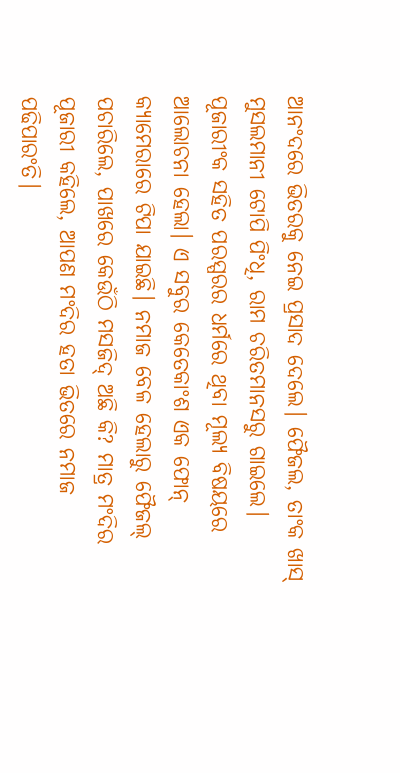ଆନଂଦରେ ଭିତରକୁ ନେଇ ପ୍ରସାଦ ଦେଲେ। ଫୈଜଲ, ତାଂକ ଖାସ୍ ମୁସଲମାନୀ ଟୋପି ପିଂଧି, ରାମ ଚରିତମାନସରୁ ଗାଇଲେ। ପୂଜାରୀଂକ ସହିତ ପରସ୍ପରର ଧର୍ମରେ ଥିବା ମୂଲ୍ୟ ବିଷୟରେ ଆଲୋଚନା ହେଲା। ଏ ସବୁର କେତେକାଂଶ ଏକ ଫୋନ୍ କ୍ୟାମେରାରେ ଟିପା ଯାଇଛି। ନମାଜ ବେଳ ହେଲାରୁ ଫୈଜଲ୍ ପଚାରିଲେ, ପାଖରେ କେଉଁଠି ମସଜିଦ୍ ଅଛି କି? ମାତ୍ର ମଂଦିର ପୂଜାରୀ କହିଲେ, ଆପଣ ମଂଦିର ହତା ଭିତରେ ନମାଜ ପଢିପାରଂତି।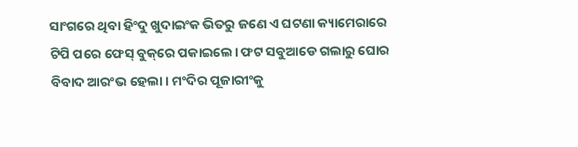ସାଂଗରେ ଥିବା ହିଂଦୁ ଖୁଦାଇଂକ ଭିତରୁ ଜଣେ ଏ ଘଟଣା କ୍ୟାମେରାରେ ଟିପି ପରେ ଫେସ୍ ବୁକ୍‌ରେ ପକାଇଲେ। ଫଟ ସବୁଆଡେ ଗଲାରୁ ଘୋର ବିବାଦ ଆରଂଭ ହେଲା। ମଂଦିର ପୂଜାରୀଂକୁ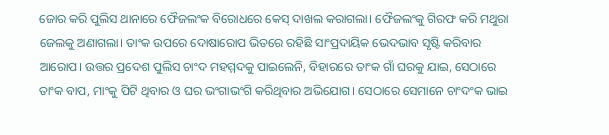ଜୋର କରି ପୁଲିସ ଥାନାରେ ଫୈଜଲଂକ ବିରୋଧରେ କେସ୍‌ ଦାଖଲ କରାଗଲା। ଫୈଜଲଂକୁ ଗିରଫ କରି ମଥୁରା ଜେଲକୁ ଅଣାଗଲା। ତାଂକ ଉପରେ ଦୋଷାରୋପ ଭିତରେ ରହିଛି ସାଂପ୍ରଦାୟିକ ଭେଦଭାବ ସୃଷ୍ଟି କରିବାର ଆରୋପ। ଉତ୍ତର ପ୍ରଦେଶ ପୁଲିସ ଚାଂଦ ମହମ୍ମଦକୁ ପାଇଲେନି, ବିହାରରେ ତାଂକ ଗାଁ ଘରକୁ ଯାଇ, ସେଠାରେ ତାଂକ ବାପ, ମାଂକୁ ପିଟି ଥିବାର ଓ ଘର ଭଂଗାଭଂଗି କରିଥିବାର ଅଭିଯୋଗ। ସେଠାରେ ସେମାନେ ଚାଂଦଂକ ଭାଇ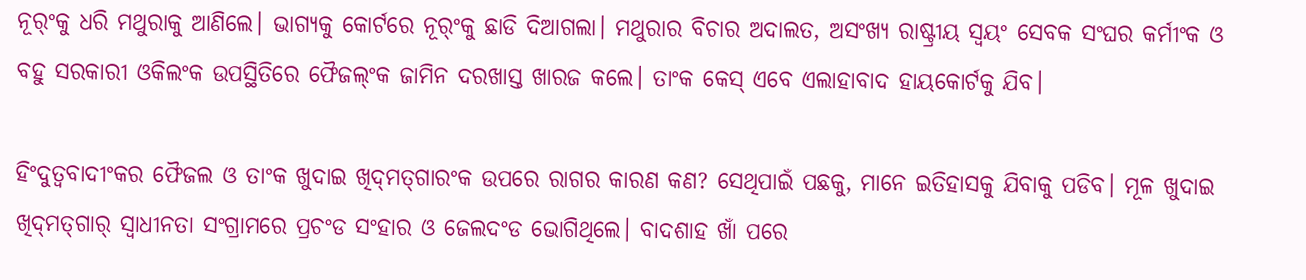ନୂର୍ଂକୁ ଧରି ମଥୁରାକୁ ଆଣିଲେ। ଭାଗ୍ୟକୁ କୋର୍ଟରେ ନୂର୍ଂକୁ ଛାଡି ଦିଆଗଲା। ମଥୁରାର ବିଚାର ଅଦାଲତ, ଅସଂଖ୍ୟ ରାଷ୍ଟ୍ରୀୟ ସ୍ବୟଂ ସେବକ ସଂଘର କର୍ମୀଂକ ଓ ବହୁ ସରକାରୀ ଓକିଲଂକ ଉପସ୍ଥିତିରେ ଫୈଜଲ୍ଂକ ଜାମିନ ଦରଖାସ୍ତ ଖାରଜ କଲେ। ତାଂକ କେସ୍ ଏବେ ଏଲାହାବାଦ ହାୟକୋର୍ଟକୁ ଯିବ।

ହିଂଦୁତ୍ବବାଦୀଂକର ଫୈଜଲ ଓ ତାଂକ ଖୁଦାଇ ଖିଦ୍‌ମତ୍‌ଗାରଂକ ଉପରେ ରାଗର କାରଣ କଣ? ସେଥିପାଇଁ ପଛକୁ, ମାନେ ଇତିହାସକୁ ଯିବାକୁ ପଡିବ। ମୂଳ ଖୁଦାଇ ଖିଦ୍‌ମତ୍‌ଗାର୍‌ ସ୍ବାଧୀନତା ସଂଗ୍ରାମରେ ପ୍ରଚଂଡ ସଂହାର ଓ ଜେଲଦଂଡ ଭୋଗିଥିଲେ। ବାଦଶାହ ଖାଁ ପରେ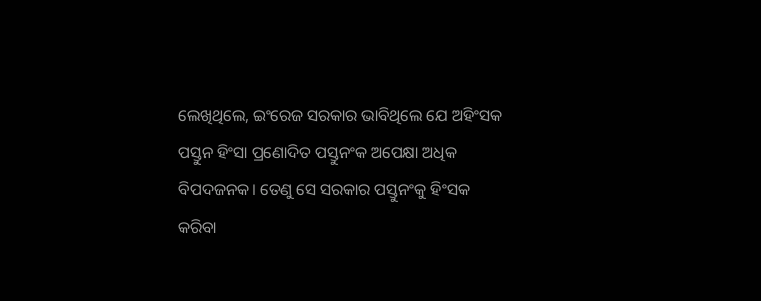ଲେଖିଥିଲେ, ଇଂରେଜ ସରକାର ଭାବିଥିଲେ ଯେ ଅହିଂସକ ପସ୍ତୁନ ହିଂସା ପ୍ରଣୋଦିତ ପସ୍ତୁନଂକ ଅପେକ୍ଷା ଅଧିକ ବିପଦଜନକ। ତେଣୁ ସେ ସରକାର ପସ୍ତୁନଂକୁ ହିଂସକ କରିବା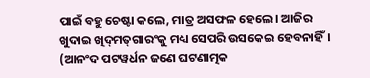ପାଇଁ ବହୁ ଚେଷ୍ଟା କଲେ, ମାତ୍ର ଅସଫଳ ହେଲେ। ଆଜିର ଖୁଦାଇ ଖିଦ୍‌ମତ୍‌ଗାରଂକୁ ମଧ୍ୟ ସେପରି ଉସକେଇ ହେବନାହିଁ।
(ଆନଂଦ ପଟୱର୍ଧନ ଜଣେ ଘଟଣାତ୍ମକ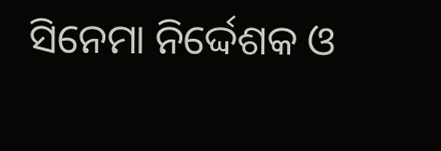ସିନେମା ନିର୍ଦ୍ଦେଶକ ଓ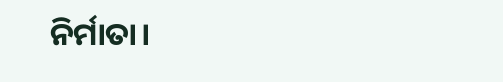ନିର୍ମାତା।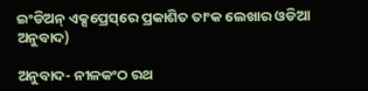ଇଂଡିଅନ୍ ଏକ୍ସପ୍ରେସ୍‌ରେ ପ୍ରକାଶିତ ତାଂକ ଲେଖାର ଓଡିଆ ଅନୁବାଦ)

ଅନୁବାଦ- ନୀଳକଂଠ ରଥ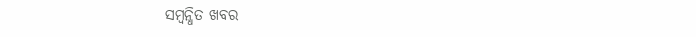ସମ୍ବନ୍ଧିତ ଖବର